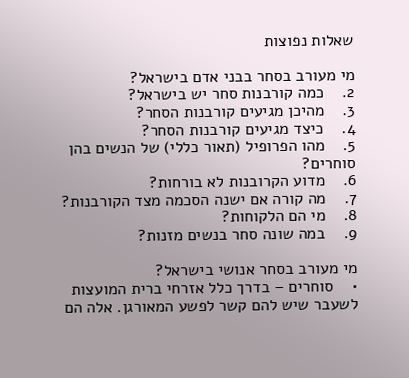שאלות נפוצות

מי מעורב בסחר בבני אדם בישראל?
2.    כמה קורבנות סחר יש בישראל?
3.    מהיכן מגיעים קורבנות הסחר?
4.    כיצד מגיעים קורבנות הסחר?
5.    מהו הפרופיל (תאור כללי) של הנשים בהן סוחרים?
6.    מדוע הקרובנות לא בורחות?
7.    מה קורה אם ישנה הסכמה מצד הקורבנות?
8.    מי הם הלקוחות?
9.    במה שונה סחר בנשים מזנות?

מי מעורב בסחר אנושי בישראל?
•    סוחרים – בדרך כלל אזרחי ברית המועצות לשעבר שיש להם קשר לפשע המאורגן. אלה הם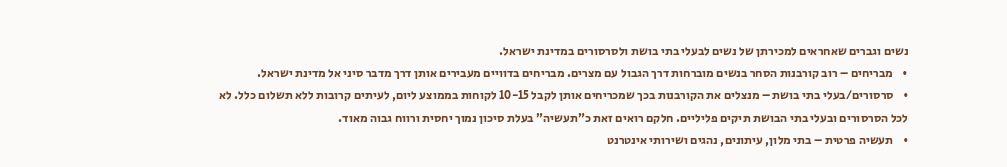נשים וגברים שאחראים למכירתן של נשים לבעלי בתי בושת ולסרסורים במדינת ישראל.
•    מבריחים – רוב קורבנות הסחר בנשים מוברחות דרך הגבול עם מצרים. מבריחים בדוויים מעבירים אותן דרך מדבר סיני אל מדינת ישראל.
•    סרסורים/בעלי בתי בושת – מנצלים את הקורבנות בכך שמכריחים אותן לקבל 10-15 לקוחות בממוצע ליום, לעיתים קרובות ללא תשלום כלל. לא לכל הסרסורים ובעלי בתי הבושת תיקים פליליים. חלקם רואים זאת כ”תעשיה” בעלת סיכון נמוך יחסית ורווח גבוה מאוד.
•    תעשיה פרטית – בתי מלון, עיתונים, נהגים ושירותי אינטרנט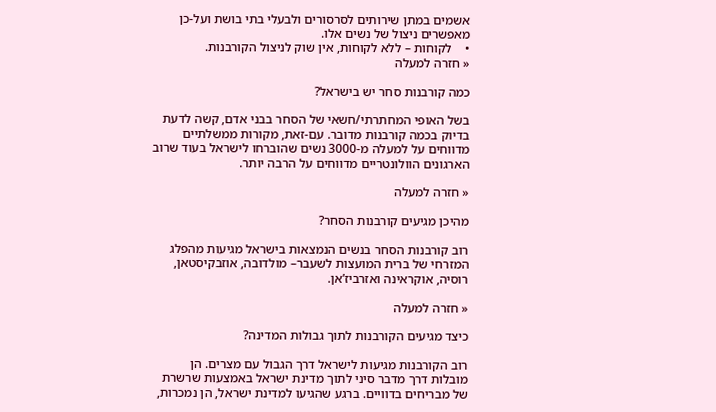אשמים במתן שירותים לסרסורים ולבעלי בתי בושת ועל-כן מאפשרים ניצול של נשים אלו.
•    לקוחות – ללא לקוחות, אין שוק לניצול הקורבנות.
« חזרה למעלה

כמה קורבנות סחר יש בישראל?

בשל האופי המחתרתי/חשאי של הסחר בבני אדם, קשה לדעת בדיוק בכמה קורבנות מדובר. עם-זאת, מקורות ממשלתיים מדווחים על למעלה מ-3000 נשים שהוברחו לישראל בעוד שרוב הארגונים הוולונטריים מדווחים על הרבה יותר.

« חזרה למעלה

מהיכן מגיעים קורבנות הסחר?

רוב קורבנות הסחר בנשים הנמצאות בישראל מגיעות מהפלג המזרחי של ברית המועצות לשעבר– מולדובה, אוזבקיסטאן, רוסיה, אוקראינה ואזרביז’אן.

« חזרה למעלה

כיצד מגיעים הקורבנות לתוך גבולות המדינה?

רוב הקורבנות מגיעות לישראל דרך הגבול עם מצרים. הן מובלות דרך מדבר סיני לתוך מדינת ישראל באמצעות שרשרת של מבריחים בדוויים. ברגע שהגיעו למדינת ישראל, הן נמכרות,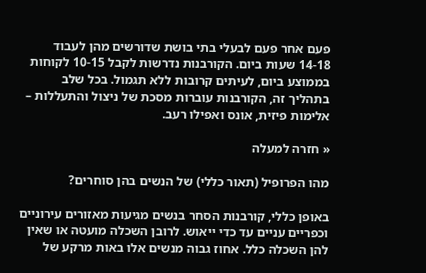פעם אחר פעם לבעלי בתי בושת שדורשים מהן לעבוד 14-18 שעות ביום. הקורבנות נדרשות לקבל 10-15 לקוחות בממוצע ביום, לעיתים קרובות ללא תגמול. בכל שלב בתהליך זה, הקורבנות עוברות מסכת של ניצול והתעללות – אלימות פיזית, אונס ואפילו רעב.

« חזרה למעלה

מהו הפרופיל (תאור כללי) של הנשים בהן סוחרים?

באופן כללי, קורבנות הסחר בנשים מגיעות מאזורים עירוניים וכפריים עניים עד כדי ייאוש. לרובן השכלה מועטה או שאין להן השכלה כלל. אחוז גבוה מנשים אלו באות מרקע של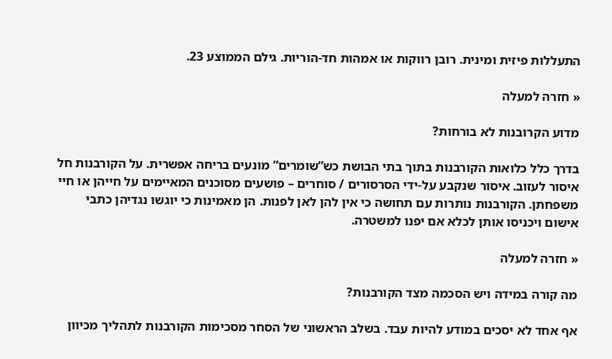התעללות פיזית ומינית. רובן רווקות או אמהות חד-הוריות. גילם הממוצע 23.

« חזרה למעלה

מדוע הקרובנות לא בורחות?

בדרך כלל כלואות הקורבנות בתוך בתי הבושת כש”שומרים” מונעים בריחה אפשרית. על הקורבנות חל איסור לעזוב. איסור שנקבע על-ידי הסרסורים / סוחרים – פושעים מסוכנים המאיימים על חייהן או חיי משפחתן. הקורבנות נותרות עם תחושה כי אין להן לאן לפנות. הן מאמינות כי יוגשו נגדיהן כתבי אישום ויכניסו אותן לכלא אם יפנו למשטרה.

« חזרה למעלה

מה קורה במידה ויש הסכמה מצד הקורבנות?

אף אחד לא יסכים במודע להיות עבד. בשלב הראשוני של הסחר מסכימות הקורבנות לתהליך מכיוון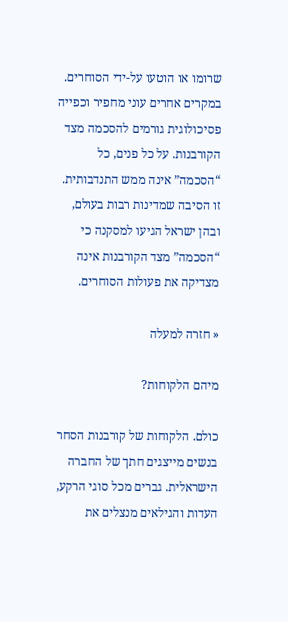שרומו או הוטעו על-ידי הסוחרים. במקרים אחרים עוני מחפיר וכפייה פסיכולוגית גורמים להסכמה מצד הקורבנות. על כל פנים, כל “הסכמה” אינה ממש התנדבותית. זו הסיבה שמדינות רבות בעולם, ובהן ישראל הגיעו למסקנה כי “הסכמה” מצד הקורבנות אינה מצדיקה את פעולות הסוחרים.

« חזרה למעלה

מיהם הלקוחות?

כולם. הלקוחות של קורבנות הסחר בנשים מייצגים חתך של החברה הישראלית. גברים מכל סוגי הרקע, העדות והגילאים מנצלים את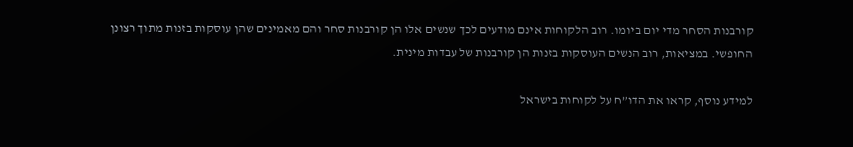קורבנות הסחר מדי יום ביומו. רוב הלקוחות אינם מודעים לכך שנשים אלו הן קורבנות סחר והם מאמינים שהן עוסקות בזנות מתוך רצונן החופשי. במציאות, רוב הנשים העוסקות בזנות הן קורבנות של עבדות מינית.

למידע נוסף, קראו את הדו”ח על לקוחות בישראל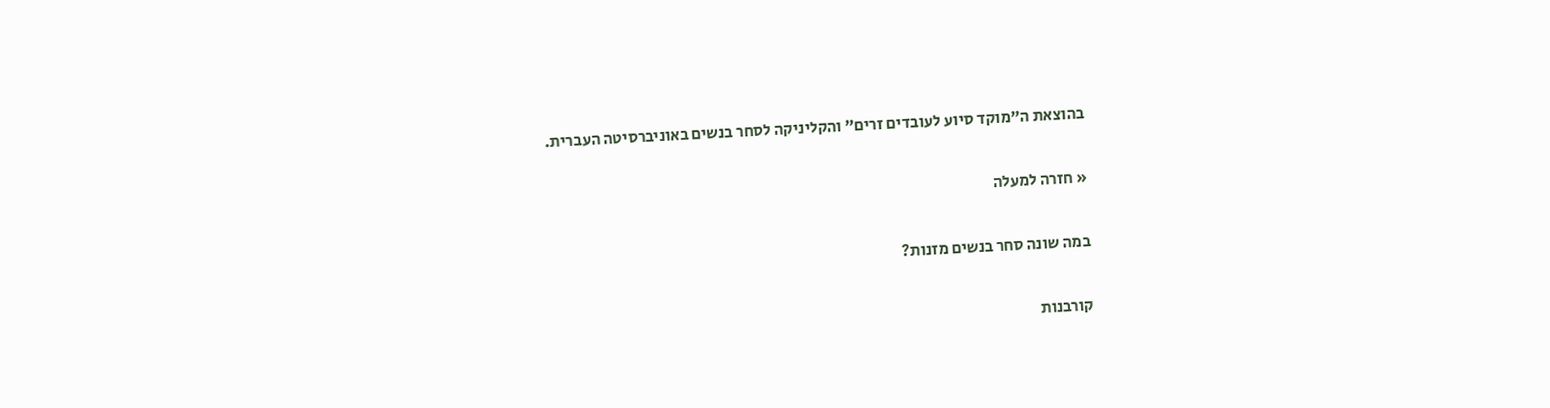בהוצאת ה”מוקד סיוע לעובדים זרים” והקליניקה לסחר בנשים באוניברסיטה העברית.

« חזרה למעלה

במה שונה סחר בנשים מזנות?

קורבנות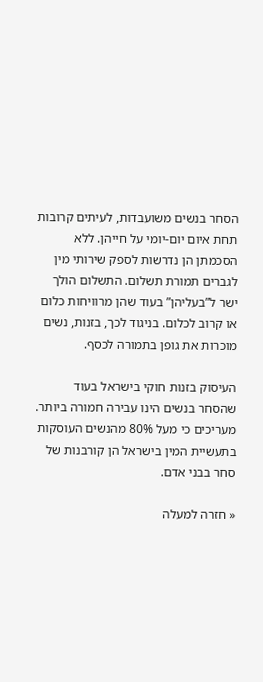הסחר בנשים משועבדות, לעיתים קרובות תחת איום יום-יומי על חייהן. ללא הסכמתן הן נדרשות לספק שירותי מין לגברים תמורת תשלום. התשלום הולך ישר ל”בעליהן” בעוד שהן מרוויחות כלום או קרוב לכלום. בניגוד לכך, בזנות, נשים מוכרות את גופן בתמורה לכסף.

העיסוק בזנות חוקי בישראל בעוד שהסחר בנשים הינו עבירה חמורה ביותר. מעריכים כי מעל 80% מהנשים העוסקות בתעשיית המין בישראל הן קורבנות של סחר בבני אדם.

« חזרה למעלה